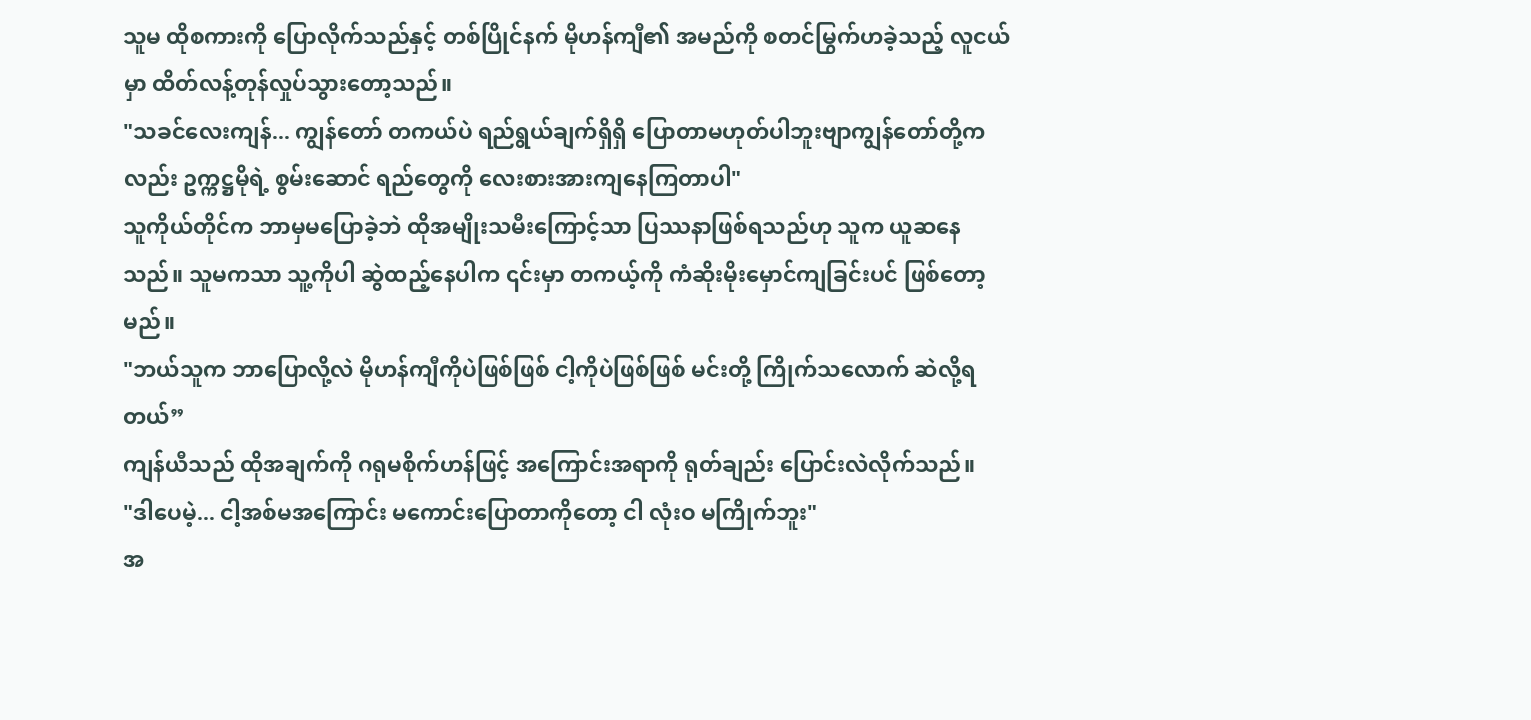သူမ ထိုစကားကို ပြောလိုက်သည်နှင့် တစ်ပြိုင်နက် မိုဟန်ကျီ၏ အမည်ကို စတင်မြွက်ဟခဲ့သည့် လူငယ်မှာ ထိတ်လန့်တုန်လှုပ်သွားတော့သည်။
"သခင်လေးကျန်... ကျွန်တော် တကယ်ပဲ ရည်ရွယ်ချက်ရှိရှိ ပြောတာမဟုတ်ပါဘူးဗျာကျွန်တော်တို့ကလည်း ဥက္ကဋ္ဌမိုရဲ့ စွမ်းဆောင် ရည်တွေကို လေးစားအားကျနေကြတာပါ"
သူကိုယ်တိုင်က ဘာမှမပြောခဲ့ဘဲ ထိုအမျိုးသမီးကြောင့်သာ ပြဿနာဖြစ်ရသည်ဟု သူက ယူဆနေသည်။ သူမကသာ သူ့ကိုပါ ဆွဲထည့်နေပါက ၎င်းမှာ တကယ့်ကို ကံဆိုးမိုးမှောင်ကျခြင်းပင် ဖြစ်တော့မည်။
"ဘယ်သူက ဘာပြောလို့လဲ မိုဟန်ကျီကိုပဲဖြစ်ဖြစ် ငါ့ကိုပဲဖြစ်ဖြစ် မင်းတို့ ကြိုက်သလောက် ဆဲလို့ရတယ်”
ကျန်ယီသည် ထိုအချက်ကို ဂရုမစိုက်ဟန်ဖြင့် အကြောင်းအရာကို ရုတ်ချည်း ပြောင်းလဲလိုက်သည်။
"ဒါပေမဲ့... ငါ့အစ်မအကြောင်း မကောင်းပြောတာကိုတော့ ငါ လုံးဝ မကြိုက်ဘူး"
အ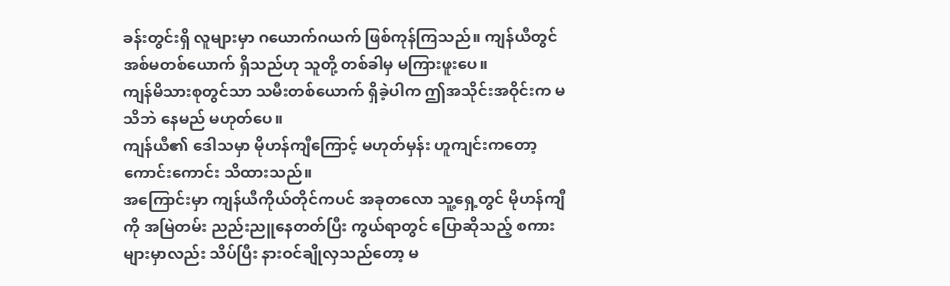ခန်းတွင်းရှိ လူများမှာ ဂယောက်ဂယက် ဖြစ်ကုန်ကြသည်။ ကျန်ယီတွင် အစ်မတစ်ယောက် ရှိသည်ဟု သူတို့ တစ်ခါမှ မကြားဖူးပေ။
ကျန်မိသားစုတွင်သာ သမီးတစ်ယောက် ရှိခဲ့ပါက ဤအသိုင်းအဝိုင်းက မသိဘဲ နေမည် မဟုတ်ပေ။
ကျန်ယီ၏ ဒေါသမှာ မိုဟန်ကျီကြောင့် မဟုတ်မှန်း ဟူကျင်းကတော့ ကောင်းကောင်း သိထားသည်။
အကြောင်းမှာ ကျန်ယီကိုယ်တိုင်ကပင် အခုတလော သူ့ရှေ့တွင် မိုဟန်ကျီကို အမြဲတမ်း ညည်းညူနေတတ်ပြီး ကွယ်ရာတွင် ပြောဆိုသည့် စကားများမှာလည်း သိပ်ပြီး နားဝင်ချိုလှသည်တော့ မ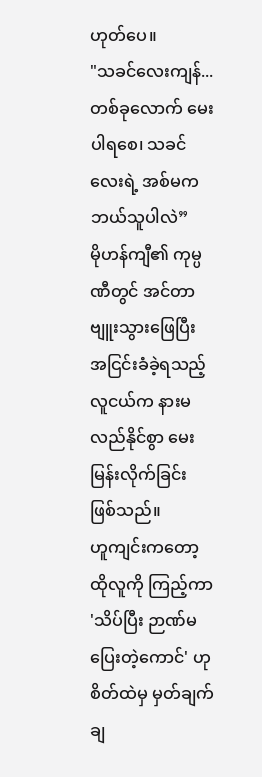ဟုတ်ပေ။
"သခင်လေးကျန်... တစ်ခုလောက် မေးပါရစေ၊ သခင်လေးရဲ့ အစ်မက ဘယ်သူပါလဲ”
မိုဟန်ကျီ၏ ကုမ္ပဏီတွင် အင်တာဗျူးသွားဖြေပြီး အငြင်းခံခဲ့ရသည့် လူငယ်က နားမလည်နိုင်စွာ မေးမြန်းလိုက်ခြင်း ဖြစ်သည်။
ဟူကျင်းကတော့ ထိုလူကို ကြည့်ကာ 'သိပ်ပြီး ဉာဏ်မပြေးတဲ့ကောင်' ဟု စိတ်ထဲမှ မှတ်ချက်ချ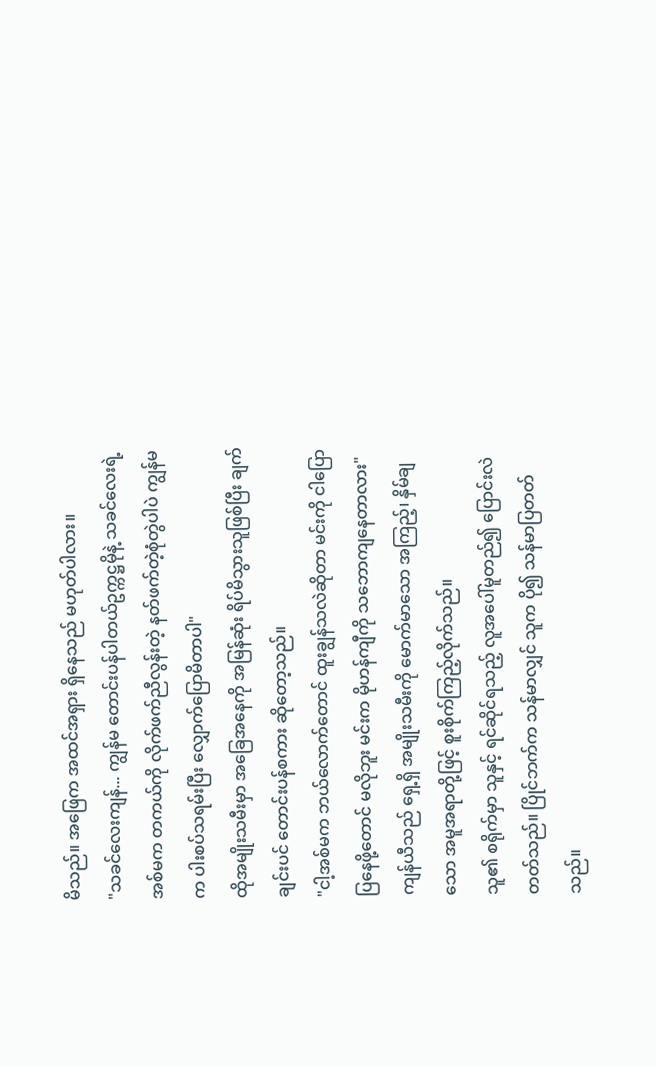မိသည်။ အဖြေက အထင်အရှား ရှိနေသည် မဟုတ်ပါလား။
"သခင်လေးကျန်... ကျွန်မ တောင်းပန်ပါတယ်ဥက္ကဋ္ဌမိုနဲ့ သခင်လေးရဲ့ အစ်မက တကယ်ကို လိုက်ဖက်ညီလွန်းတဲ့ နတ်ဖက်တဲ့စုံတွဲပါပဲ ကျွန်မက ပါးစပ်သရမ်းပြီး လျှောက်ပြောမိတာပါ"
ထိုအမျိုးသမီးမှာ အခြေအနေကို အမြန်ဆုံး ရိပ်မိသွားသူဖြစ်ပြီး ချက်ချင်းပင် တောင်းပန်စကား ဆိုတော့သည်။
"ငါ့အစ်မက ဘယ်လောက်တောင် ထူးချွန်သလဲဆိုတာ မင်းကို ငါပြောပြနေဖို့တောင် မလိုဘူး မင်းက မိုဟန်ကျီကို သဘောကျနေတာလား"
ကျန်ယီသည် ရှေ့ရှိ အမျိုးသမီးကို မောက်မာသော အကြည့်၊ နှိမ်ချသော အမူအရာတို့ဖြင့် စူးစိုက်ကြည့်လိုက်သည်။
သူ၏ စရိုက်မှာ သူနှင့် ရင်ဆိုင်ရသည့် လူအပေါ်မူတည်၍ ပြောင်းလဲတတ်သည်။ ပြိုင်ဘက်က သန်မာလျှင် သူက ပို၍ သန်မာပြတတ်သည်။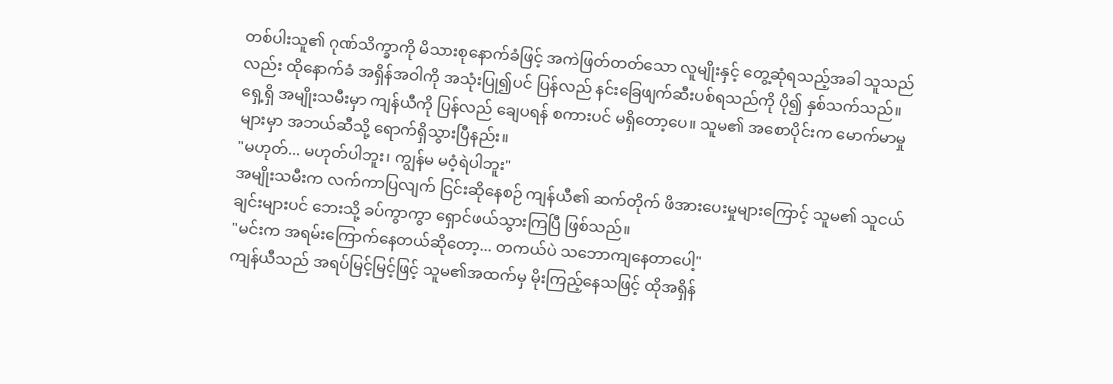တစ်ပါးသူ၏ ဂုဏ်သိက္ခာကို မိသားစုနောက်ခံဖြင့် အကဲဖြတ်တတ်သော လူမျိုးနှင့် တွေ့ဆုံရသည့်အခါ သူသည်လည်း ထိုနောက်ခံ အရှိန်အဝါကို အသုံးပြု၍ပင် ပြန်လည် နင်းခြေဖျက်ဆီးပစ်ရသည်ကို ပို၍ နှစ်သက်သည်။
ရှေ့ရှိ အမျိုးသမီးမှာ ကျန်ယီကို ပြန်လည် ချေပရန် စကားပင် မရှိတော့ပေ။ သူမ၏ အစောပိုင်းက မောက်မာမှုများမှာ အဘယ်ဆီသို့ ရောက်ရှိသွားပြီနည်း။
"မဟုတ်... မဟုတ်ပါဘူး၊ ကျွန်မ မဝံ့ရဲပါဘူး"
အမျိုးသမီးက လက်ကာပြလျက် ငြင်းဆိုနေစဉ် ကျန်ယီ၏ ဆက်တိုက် ဖိအားပေးမှုများကြောင့် သူမ၏ သူငယ်ချင်းများပင် ဘေးသို့ ခပ်ကွာကွာ ရှောင်ဖယ်သွားကြပြီ ဖြစ်သည်။
"မင်းက အရမ်းကြောက်နေတယ်ဆိုတော့... တကယ်ပဲ သဘောကျနေတာပေါ့"
ကျန်ယီသည် အရပ်မြင့်မြင့်ဖြင့် သူမ၏အထက်မှ မိုးကြည့်နေသဖြင့် ထိုအရှိန်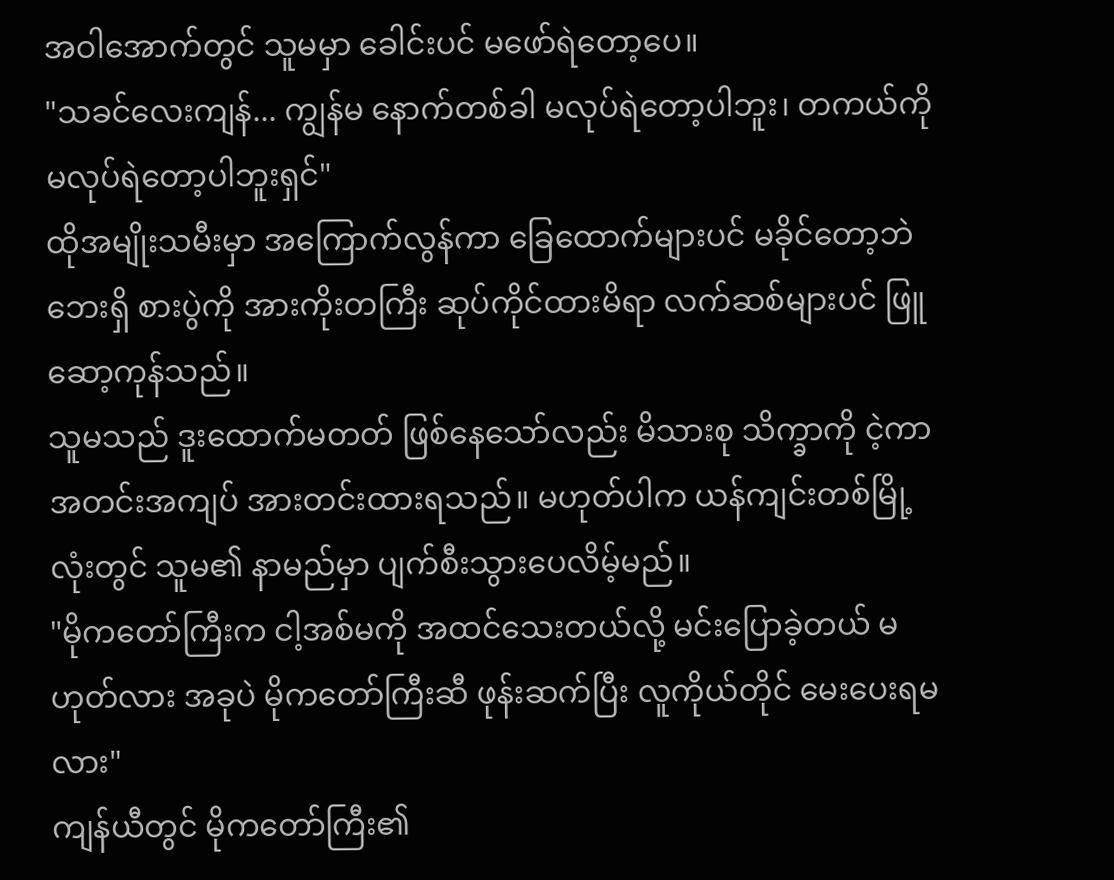အဝါအောက်တွင် သူမမှာ ခေါင်းပင် မဖော်ရဲတော့ပေ။
"သခင်လေးကျန်... ကျွန်မ နောက်တစ်ခါ မလုပ်ရဲတော့ပါဘူး၊ တကယ်ကို မလုပ်ရဲတော့ပါဘူးရှင်"
ထိုအမျိုးသမီးမှာ အကြောက်လွန်ကာ ခြေထောက်များပင် မခိုင်တော့ဘဲ ဘေးရှိ စားပွဲကို အားကိုးတကြီး ဆုပ်ကိုင်ထားမိရာ လက်ဆစ်များပင် ဖြူဆော့ကုန်သည်။
သူမသည် ဒူးထောက်မတတ် ဖြစ်နေသော်လည်း မိသားစု သိက္ခာကို ငဲ့ကာ အတင်းအကျပ် အားတင်းထားရသည်။ မဟုတ်ပါက ယန်ကျင်းတစ်မြို့လုံးတွင် သူမ၏ နာမည်မှာ ပျက်စီးသွားပေလိမ့်မည်။
"မိုကတော်ကြီးက ငါ့အစ်မကို အထင်သေးတယ်လို့ မင်းပြောခဲ့တယ် မဟုတ်လား အခုပဲ မိုကတော်ကြီးဆီ ဖုန်းဆက်ပြီး လူကိုယ်တိုင် မေးပေးရမလား"
ကျန်ယီတွင် မိုကတော်ကြီး၏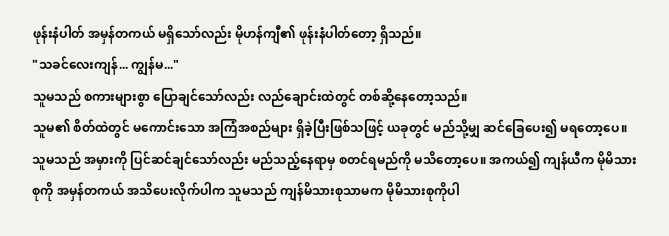ဖုန်းနံပါတ် အမှန်တကယ် မရှိသော်လည်း မိုဟန်ကျီ၏ ဖုန်းနံပါတ်တော့ ရှိသည်။
"သခင်လေးကျန်... ကျွန်မ..."
သူမသည် စကားများစွာ ပြောချင်သော်လည်း လည်ချောင်းထဲတွင် တစ်ဆို့နေတော့သည်။
သူမ၏ စိတ်ထဲတွင် မကောင်းသော အကြံအစည်များ ရှိခဲ့ပြီးဖြစ်သဖြင့် ယခုတွင် မည်သို့မျှ ဆင်ခြေပေး၍ မရတော့ပေ။
သူမသည် အမှားကို ပြင်ဆင်ချင်သော်လည်း မည်သည့်နေရာမှ စတင်ရမည်ကို မသိတော့ပေ။ အကယ်၍ ကျန်ယီက မိုမိသားစုကို အမှန်တကယ် အသိပေးလိုက်ပါက သူမသည် ကျန်မိသားစုသာမက မိုမိသားစုကိုပါ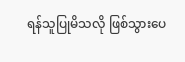ရန်သူပြုမိသလို ဖြစ်သွားပေ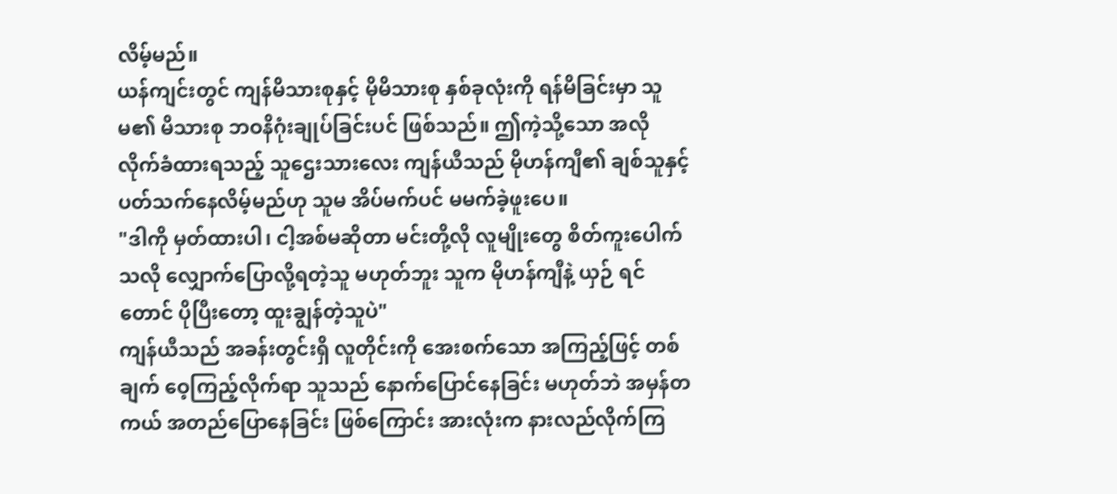လိမ့်မည်။
ယန်ကျင်းတွင် ကျန်မိသားစုနှင့် မိုမိသားစု နှစ်ခုလုံးကို ရန်မိခြင်းမှာ သူမ၏ မိသားစု ဘဝနိဂုံးချုပ်ခြင်းပင် ဖြစ်သည်။ ဤကဲ့သို့သော အလိုလိုက်ခံထားရသည့် သူဌေးသားလေး ကျန်ယီသည် မိုဟန်ကျီ၏ ချစ်သူနှင့် ပတ်သက်နေလိမ့်မည်ဟု သူမ အိပ်မက်ပင် မမက်ခဲ့ဖူးပေ။
"ဒါကို မှတ်ထားပါ၊ ငါ့အစ်မဆိုတာ မင်းတို့လို လူမျိုးတွေ စိတ်ကူးပေါက်သလို လျှောက်ပြောလို့ရတဲ့သူ မဟုတ်ဘူး သူက မိုဟန်ကျီနဲ့ ယှဉ် ရင်တောင် ပိုပြီးတော့ ထူးချွန်တဲ့သူပဲ"
ကျန်ယီသည် အခန်းတွင်းရှိ လူတိုင်းကို အေးစက်သော အကြည့်ဖြင့် တစ်ချက် ဝေ့ကြည့်လိုက်ရာ သူသည် နောက်ပြောင်နေခြင်း မဟုတ်ဘဲ အမှန်တကယ် အတည်ပြောနေခြင်း ဖြစ်ကြောင်း အားလုံးက နားလည်လိုက်ကြ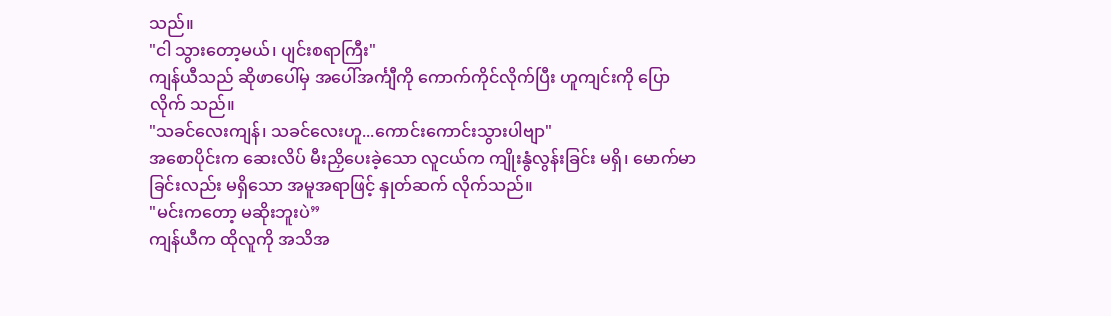သည်။
"ငါ သွားတော့မယ်၊ ပျင်းစရာကြီး"
ကျန်ယီသည် ဆိုဖာပေါ်မှ အပေါ်အင်္ကျီကို ကောက်ကိုင်လိုက်ပြီး ဟူကျင်းကို ပြောလိုက် သည်။
"သခင်လေးကျန်၊ သခင်လေးဟူ...ကောင်းကောင်းသွားပါဗျာ"
အစောပိုင်းက ဆေးလိပ် မီးညှိပေးခဲ့သော လူငယ်က ကျိုးနွံလွန်းခြင်း မရှိ၊ မောက်မာခြင်းလည်း မရှိသော အမူအရာဖြင့် နှုတ်ဆက် လိုက်သည်။
"မင်းကတော့ မဆိုးဘူးပဲ”
ကျန်ယီက ထိုလူကို အသိအ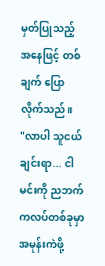မှတ်ပြုသည့် အနေဖြင့် တစ်ချက် ပြောလိုက်သည်။
"လာပါ သူငယ်ချင်းရာ... ငါ မင်းကို ညဘက် ကလပ်တစ်ခုမှာ အမုန်းကဲဖို့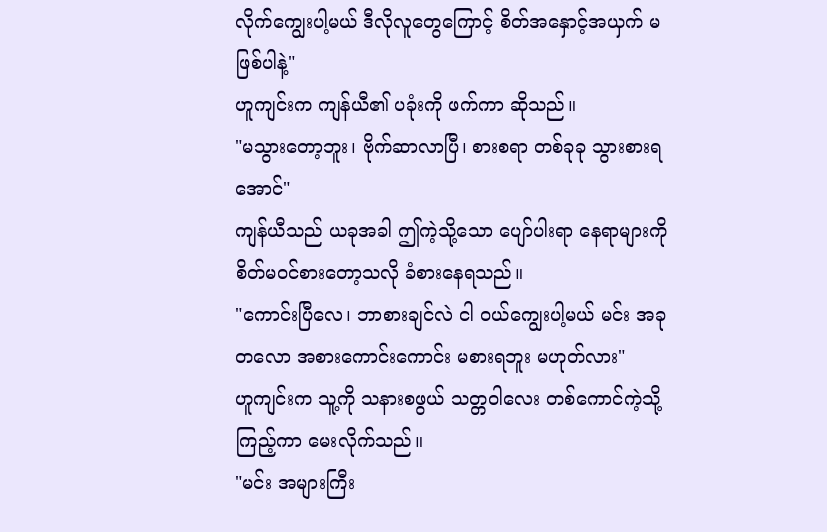လိုက်ကျွေးပါ့မယ် ဒီလိုလူတွေကြောင့် စိတ်အနှောင့်အယှက် မဖြစ်ပါနဲ့"
ဟူကျင်းက ကျန်ယီ၏ ပခုံးကို ဖက်ကာ ဆိုသည်။
"မသွားတော့ဘူး၊ ဗိုက်ဆာလာပြီ၊ စားစရာ တစ်ခုခု သွားစားရအောင်"
ကျန်ယီသည် ယခုအခါ ဤကဲ့သို့သော ပျော်ပါးရာ နေရာများကို စိတ်မဝင်စားတော့သလို ခံစားနေရသည်။
"ကောင်းပြီလေ၊ ဘာစားချင်လဲ ငါ ဝယ်ကျွေးပါ့မယ် မင်း အခုတလော အစားကောင်းကောင်း မစားရဘူး မဟုတ်လား"
ဟူကျင်းက သူ့ကို သနားစဖွယ် သတ္တဝါလေး တစ်ကောင်ကဲ့သို့ ကြည့်ကာ မေးလိုက်သည်။
"မင်း အများကြီး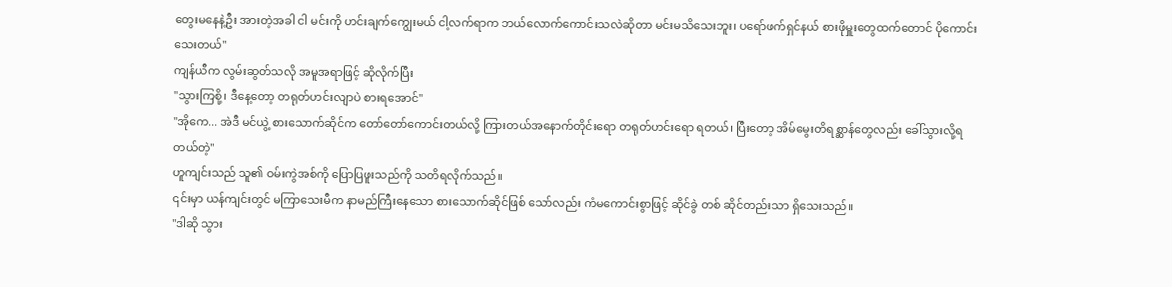တွေးမနေနဲ့ဦး အားတဲ့အခါ ငါ မင်းကို ဟင်းချက်ကျွေးမယ် ငါ့လက်ရာက ဘယ်လောက်ကောင်းသလဲဆိုတာ မင်းမသိသေးဘူး၊ ပရော်ဖက်ရှင်နယ် စားဖိုမှူးတွေထက်တောင် ပိုကောင်းသေးတယ်"
ကျန်ယီက လွမ်းဆွတ်သလို အမူအရာဖြင့် ဆိုလိုက်ပြီး
"သွားကြစို့၊ ဒီနေ့တော့ တရုတ်ဟင်းလျာပဲ စားရအောင်"
"အိုကေ... အဲဒီ မင်ယွဲ့ စားသောက်ဆိုင်က တော်တော်ကောင်းတယ်လို့ ကြားတယ်အနောက်တိုင်းရော တရုတ်ဟင်းရော ရတယ်၊ ပြီးတော့ အိမ်မွေးတိရစ္ဆာန်တွေလည်း ခေါ်သွားလို့ရတယ်တဲ့"
ဟူကျင်းသည် သူ၏ ဝမ်းကွဲအစ်ကို ပြောပြဖူးသည်ကို သတိရလိုက်သည်။
၎င်းမှာ ယန်ကျင်းတွင် မကြာသေးမီက နာမည်ကြီးနေသော စားသောက်ဆိုင်ဖြစ် သော်လည်း ကံမကောင်းစွာဖြင့် ဆိုင်ခွဲ တစ် ဆိုင်တည်းသာ ရှိသေးသည်။
"ဒါဆို သွား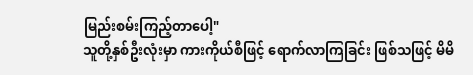မြည်းစမ်းကြည့်တာပေါ့"
သူတို့နှစ်ဦးလုံးမှာ ကားကိုယ်စီဖြင့် ရောက်လာကြခြင်း ဖြစ်သဖြင့် မိမိ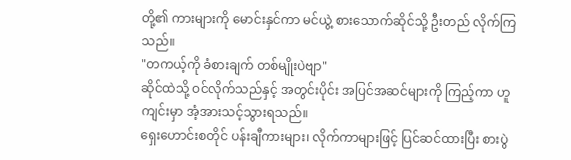တို့၏ ကားများကို မောင်းနှင်ကာ မင်ယွဲ့ စားသောက်ဆိုင်သို့ ဦးတည် လိုက်ကြသည်။
"တကယ့်ကို ခံစားချက် တစ်မျိုးပဲဗျာ"
ဆိုင်ထဲသို့ ဝင်လိုက်သည်နှင့် အတွင်းပိုင်း အပြင်အဆင်များကို ကြည့်ကာ ဟူကျင်းမှာ အံ့အားသင့်သွားရသည်။
ရှေးဟောင်းစတိုင် ပန်းချီကားများ၊ လိုက်ကာများဖြင့် ပြင်ဆင်ထားပြီး စားပွဲ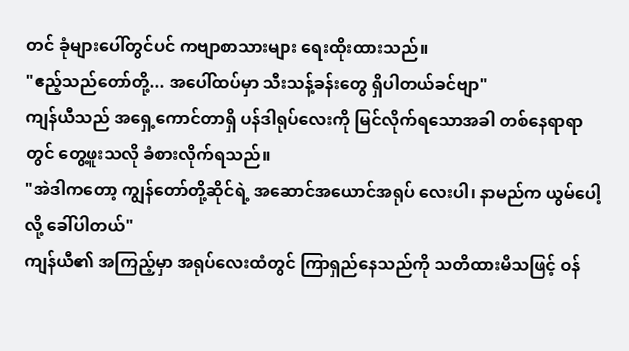တင် ခုံများပေါ်တွင်ပင် ကဗျာစာသားများ ရေးထိုးထားသည်။
"ဧည့်သည်တော်တို့... အပေါ်ထပ်မှာ သီးသန့်ခန်းတွေ ရှိပါတယ်ခင်ဗျာ"
ကျန်ယီသည် အရှေ့ကောင်တာရှိ ပန်ဒါရုပ်လေးကို မြင်လိုက်ရသောအခါ တစ်နေရာရာတွင် တွေ့ဖူးသလို ခံစားလိုက်ရသည်။
"အဲဒါကတော့ ကျွန်တော်တို့ဆိုင်ရဲ့ အဆောင်အယောင်အရုပ် လေးပါ၊ နာမည်က ယွမ်ပေါ့ လို့ ခေါ်ပါတယ်"
ကျန်ယီ၏ အကြည့်မှာ အရုပ်လေးထံတွင် ကြာရှည်နေသည်ကို သတိထားမိသဖြင့် ဝန်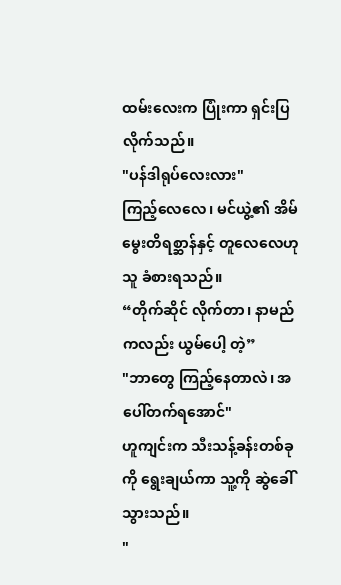ထမ်းလေးက ပြုံးကာ ရှင်းပြလိုက်သည်။
"ပန်ဒါရုပ်လေးလား"
ကြည့်လေလေ၊ မင်ယွဲ့၏ အိမ်မွေးတိရစ္ဆာန်နှင့် တူလေလေဟု သူ ခံစားရသည်။
“တိုက်ဆိုင် လိုက်တာ၊ နာမည်ကလည်း ယွမ်ပေါ့ တဲ့”
"ဘာတွေ ကြည့်နေတာလဲ၊ အပေါ်တက်ရအောင်"
ဟူကျင်းက သီးသန့်ခန်းတစ်ခုကို ရွေးချယ်ကာ သူ့ကို ဆွဲခေါ်သွားသည်။
"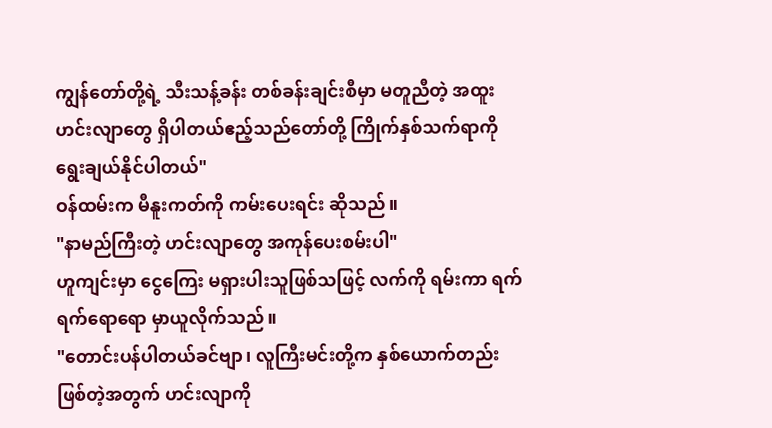ကျွန်တော်တို့ရဲ့ သီးသန့်ခန်း တစ်ခန်းချင်းစီမှာ မတူညီတဲ့ အထူးဟင်းလျာတွေ ရှိပါတယ်ဧည့်သည်တော်တို့ ကြိုက်နှစ်သက်ရာကို ရွေးချယ်နိုင်ပါတယ်"
ဝန်ထမ်းက မီနူးကတ်ကို ကမ်းပေးရင်း ဆိုသည်။
"နာမည်ကြီးတဲ့ ဟင်းလျာတွေ အကုန်ပေးစမ်းပါ"
ဟူကျင်းမှာ ငွေကြေး မရှားပါးသူဖြစ်သဖြင့် လက်ကို ရမ်းကာ ရက်ရက်ရောရော မှာယူလိုက်သည်။
"တောင်းပန်ပါတယ်ခင်ဗျာ၊ လူကြီးမင်းတို့က နှစ်ယောက်တည်း ဖြစ်တဲ့အတွက် ဟင်းလျာကို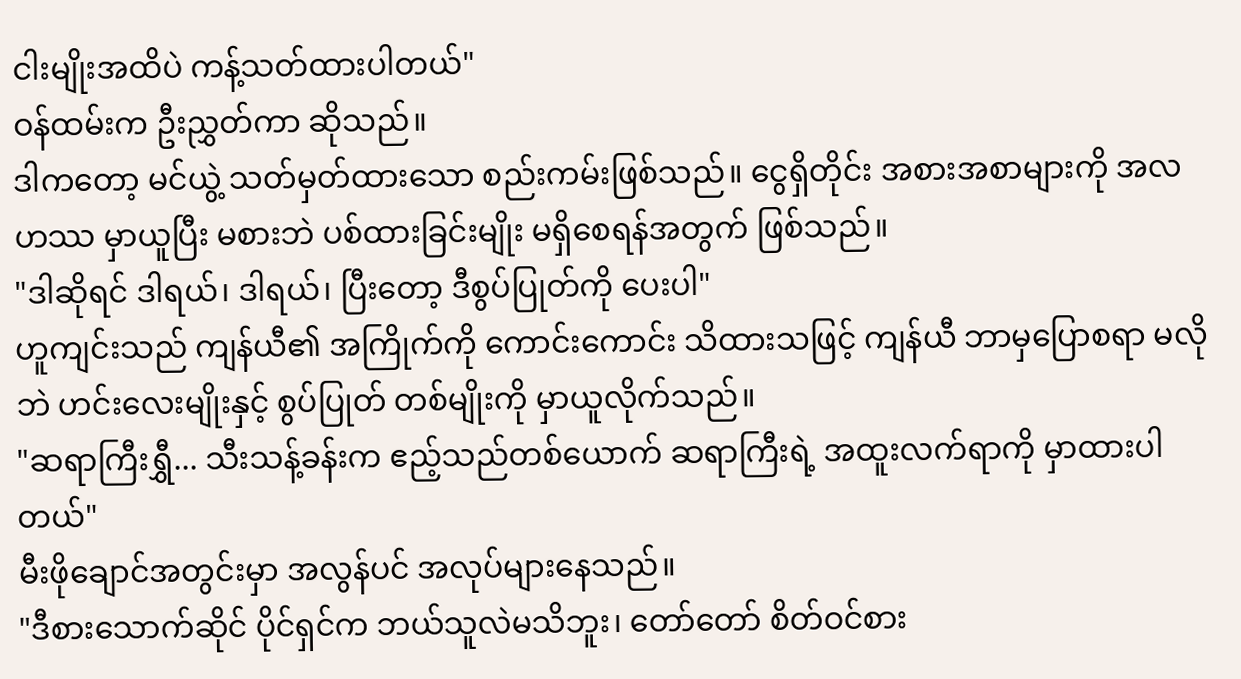ငါးမျိုးအထိပဲ ကန့်သတ်ထားပါတယ်"
ဝန်ထမ်းက ဦးညွှတ်ကာ ဆိုသည်။
ဒါကတော့ မင်ယွဲ့ သတ်မှတ်ထားသော စည်းကမ်းဖြစ်သည်။ ငွေရှိတိုင်း အစားအစာများကို အလဟဿ မှာယူပြီး မစားဘဲ ပစ်ထားခြင်းမျိုး မရှိစေရန်အတွက် ဖြစ်သည်။
"ဒါဆိုရင် ဒါရယ်၊ ဒါရယ်၊ ပြီးတော့ ဒီစွပ်ပြုတ်ကို ပေးပါ"
ဟူကျင်းသည် ကျန်ယီ၏ အကြိုက်ကို ကောင်းကောင်း သိထားသဖြင့် ကျန်ယီ ဘာမှပြောစရာ မလိုဘဲ ဟင်းလေးမျိုးနှင့် စွပ်ပြုတ် တစ်မျိုးကို မှာယူလိုက်သည်။
"ဆရာကြီးရွှီ... သီးသန့်ခန်းက ဧည့်သည်တစ်ယောက် ဆရာကြီးရဲ့ အထူးလက်ရာကို မှာထားပါတယ်"
မီးဖိုချောင်အတွင်းမှာ အလွန်ပင် အလုပ်များနေသည်။
"ဒီစားသောက်ဆိုင် ပိုင်ရှင်က ဘယ်သူလဲမသိဘူး၊ တော်တော် စိတ်ဝင်စား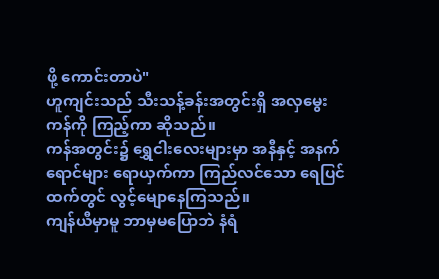ဖို့ ကောင်းတာပဲ"
ဟူကျင်းသည် သီးသန့်ခန်းအတွင်းရှိ အလှမွေးကန်ကို ကြည့်ကာ ဆိုသည်။
ကန်အတွင်း၌ ရွှေငါးလေးများမှာ အနီနှင့် အနက်ရောင်များ ရောယှက်ကာ ကြည်လင်သော ရေပြင်ထက်တွင် လွင့်မျောနေကြသည်။
ကျန်ယီမှာမူ ဘာမှမပြောဘဲ နံရံ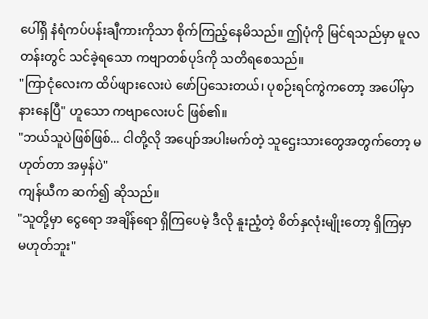ပေါ်ရှိ နံရံကပ်ပန်းချီကားကိုသာ စိုက်ကြည့်နေမိသည်။ ဤပုံကို မြင်ရသည်မှာ မူလတန်းတွင် သင်ခဲ့ရသော ကဗျာတစ်ပုဒ်ကို သတိရစေသည်။
"ကြာငုံလေးက ထိပ်ဖျားလေးပဲ ဖော်ပြသေးတယ်၊ ပုစဉ်းရင်ကွဲကတော့ အပေါ်မှာ နားနေပြီ" ဟူသော ကဗျာလေးပင် ဖြစ်၏။
"ဘယ်သူပဲဖြစ်ဖြစ်... ငါတို့လို အပျော်အပါးမက်တဲ့ သူဌေးသားတွေအတွက်တော့ မဟုတ်တာ အမှန်ပဲ"
ကျန်ယီက ဆက်၍ ဆိုသည်။
"သူတို့မှာ ငွေရော အချိန်ရော ရှိကြပေမဲ့ ဒီလို နူးညံ့တဲ့ စိတ်နှလုံးမျိုးတော့ ရှိကြမှာ မဟုတ်ဘူး"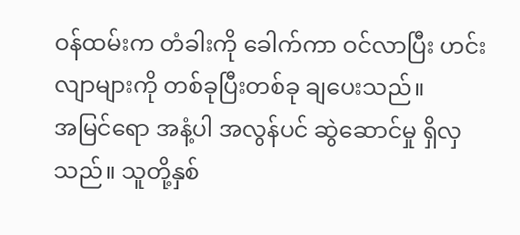ဝန်ထမ်းက တံခါးကို ခေါက်ကာ ဝင်လာပြီး ဟင်းလျာများကို တစ်ခုပြီးတစ်ခု ချပေးသည်။
အမြင်ရော အနံ့ပါ အလွန်ပင် ဆွဲဆောင်မှု ရှိလှသည်။ သူတို့နှစ်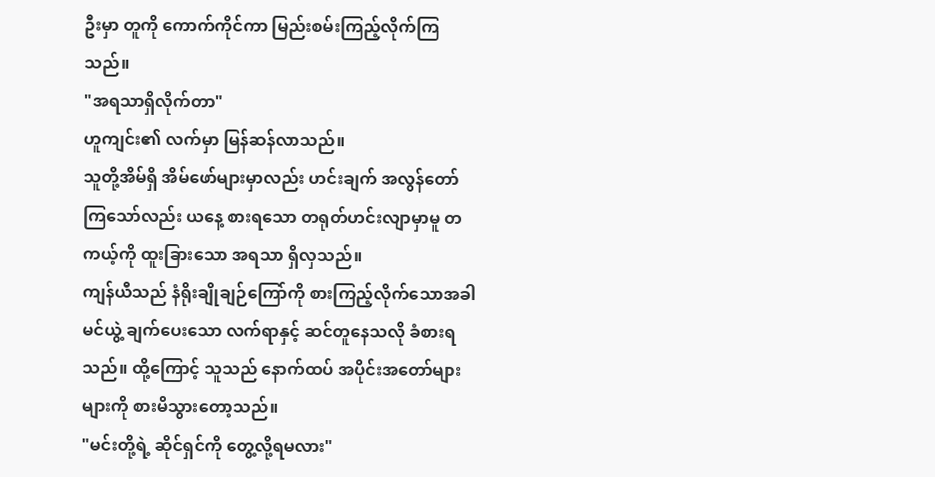ဦးမှာ တူကို ကောက်ကိုင်ကာ မြည်းစမ်းကြည့်လိုက်ကြသည်။
"အရသာရှိလိုက်တာ"
ဟူကျင်း၏ လက်မှာ မြန်ဆန်လာသည်။
သူတို့အိမ်ရှိ အိမ်ဖော်များမှာလည်း ဟင်းချက် အလွန်တော်ကြသော်လည်း ယနေ့ စားရသော တရုတ်ဟင်းလျာမှာမူ တကယ့်ကို ထူးခြားသော အရသာ ရှိလှသည်။
ကျန်ယီသည် နံရိုးချိုချဉ်ကြော်ကို စားကြည့်လိုက်သောအခါ မင်ယွဲ့ ချက်ပေးသော လက်ရာနှင့် ဆင်တူနေသလို ခံစားရသည်။ ထို့ကြောင့် သူသည် နောက်ထပ် အပိုင်းအတော်များများကို စားမိသွားတော့သည်။
"မင်းတို့ရဲ့ ဆိုင်ရှင်ကို တွေ့လို့ရမလား"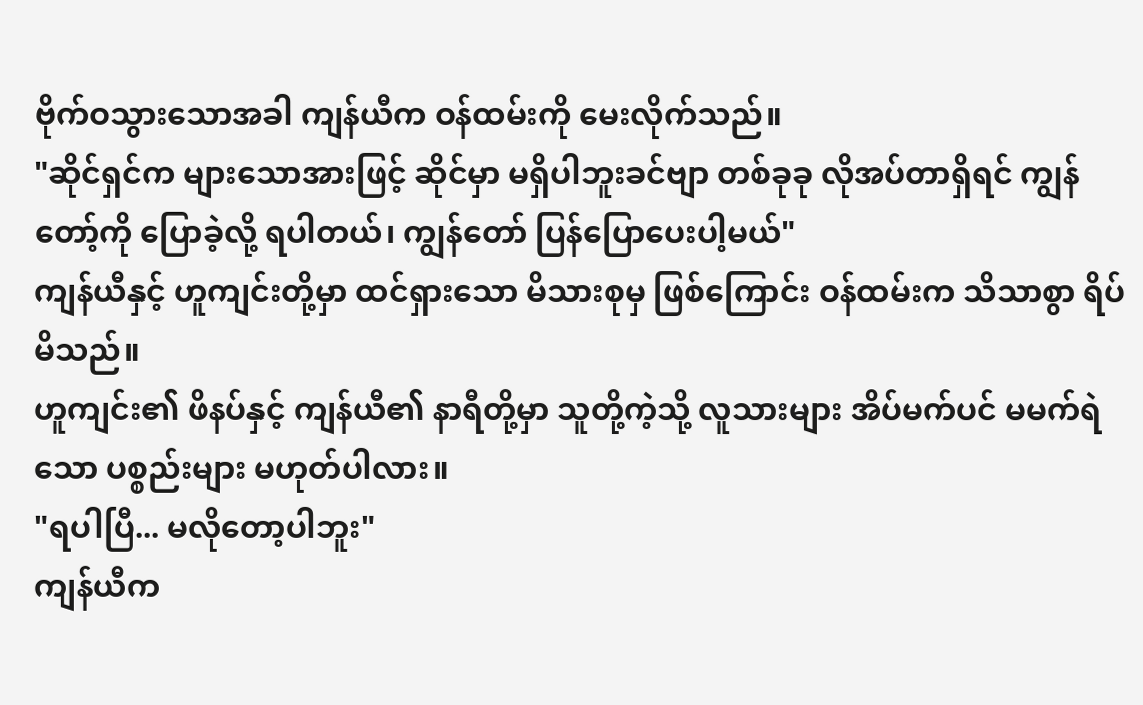ဗိုက်ဝသွားသောအခါ ကျန်ယီက ဝန်ထမ်းကို မေးလိုက်သည်။
"ဆိုင်ရှင်က များသောအားဖြင့် ဆိုင်မှာ မရှိပါဘူးခင်ဗျာ တစ်ခုခု လိုအပ်တာရှိရင် ကျွန်တော့်ကို ပြောခဲ့လို့ ရပါတယ်၊ ကျွန်တော် ပြန်ပြောပေးပါ့မယ်"
ကျန်ယီနှင့် ဟူကျင်းတို့မှာ ထင်ရှားသော မိသားစုမှ ဖြစ်ကြောင်း ဝန်ထမ်းက သိသာစွာ ရိပ်မိသည်။
ဟူကျင်း၏ ဖိနပ်နှင့် ကျန်ယီ၏ နာရီတို့မှာ သူတို့ကဲ့သို့ လူသားများ အိပ်မက်ပင် မမက်ရဲသော ပစ္စည်းများ မဟုတ်ပါလား။
"ရပါပြီ... မလိုတော့ပါဘူး"
ကျန်ယီက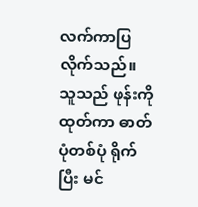လက်ကာပြလိုက်သည်။
သူသည် ဖုန်းကို ထုတ်ကာ ဓာတ်ပုံတစ်ပုံ ရိုက်ပြီး မင်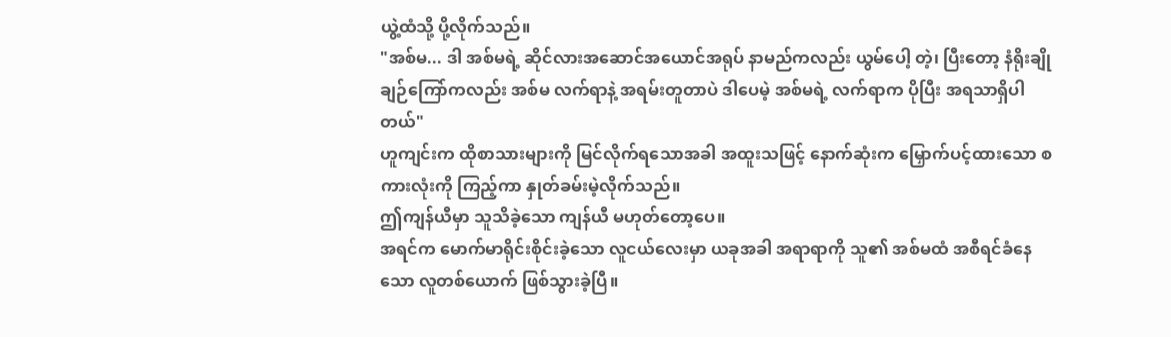ယွဲ့ထံသို့ ပို့လိုက်သည်။
"အစ်မ... ဒါ အစ်မရဲ့ ဆိုင်လားအဆောင်အယောင်အရုပ် နာမည်ကလည်း ယွမ်ပေါ့ တဲ့၊ ပြီးတော့ နံရိုးချိုချဉ်ကြော်ကလည်း အစ်မ လက်ရာနဲ့ အရမ်းတူတာပဲ ဒါပေမဲ့ အစ်မရဲ့ လက်ရာက ပိုပြီး အရသာရှိပါတယ်"
ဟူကျင်းက ထိုစာသားများကို မြင်လိုက်ရသောအခါ အထူးသဖြင့် နောက်ဆုံးက မြှောက်ပင့်ထားသော စကားလုံးကို ကြည့်ကာ နှုတ်ခမ်းမဲ့လိုက်သည်။
ဤကျန်ယီမှာ သူသိခဲ့သော ကျန်ယီ မဟုတ်တော့ပေ။
အရင်က မောက်မာရိုင်းစိုင်းခဲ့သော လူငယ်လေးမှာ ယခုအခါ အရာရာကို သူ၏ အစ်မထံ အစီရင်ခံနေသော လူတစ်ယောက် ဖြစ်သွားခဲ့ပြီ။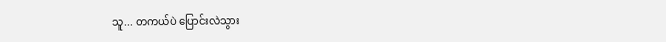သူ... တကယ်ပဲ ပြောင်းလဲသွား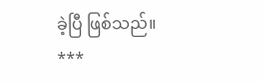ခဲ့ပြီ ဖြစ်သည်။
***